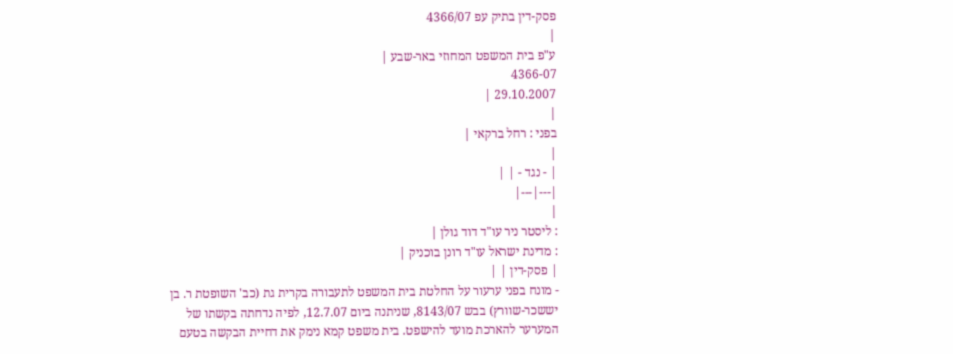פסק-דין בתיק עפ 4366/07
|
ע"פ בית המשפט המחוזי באר-שבע |
4366-07
29.10.2007 |
|
בפני : רחל ברקאי |
|
| - נגד - | |
|---|---|
|
: ליסטר ניר עו"ד דוד גולן |
: מדינת ישראל עו"ד רונן בוכניק |
| פסק-דין | |
- מונח בפני ערעור על החלטת בית המשפט לתעבורה בקרית גת (כב' השופטת ר. בן יששכר-שוורץ) בבש 8143/07, שניתנה ביום 12.7.07, לפיה נדחתה בקשתו של המערער להארכת מועד להישפט. בית משפט קמא נימק את דחיית הבקשה בטעם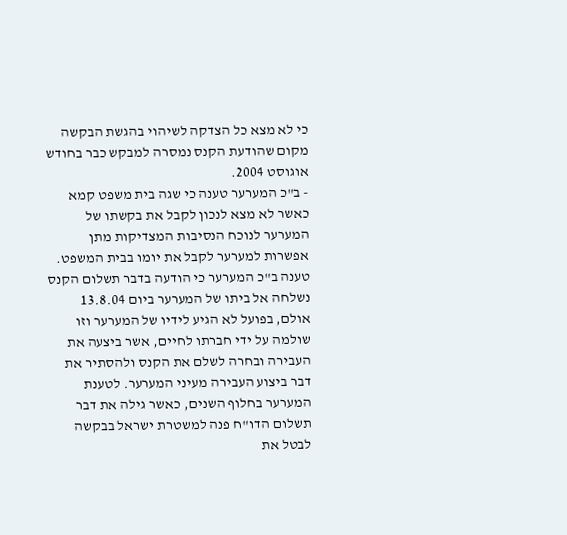כי לא מצא כל הצדקה לשיהוי בהגשת הבקשה מקום שהודעת הקנס נמסרה למבקש כבר בחודש אוגוסט 2004.
- ב"כ המערער טענה כי שגה בית משפט קמא כאשר לא מצא לנכון לקבל את בקשתו של המערער לנוכח הנסיבות המצדיקות מתן אפשרות למערער לקבל את יומו בבית המשפט. טענה ב"כ המערער כי הודעה בדבר תשלום הקנס נשלחה אל ביתו של המערער ביום 13.8.04 אולם, בפועל לא הגיע לידיו של המערער וזו שולמה על ידי חברתו לחיים, אשר ביצעה את העבירה ובחרה לשלם את הקנס ולהסתיר את דבר ביצוע העבירה מעיני המערער. לטענת המערער בחלוף השנים, כאשר גילה את דבר תשלום הדו"ח פנה למשטרת ישראל בבקשה לבטל את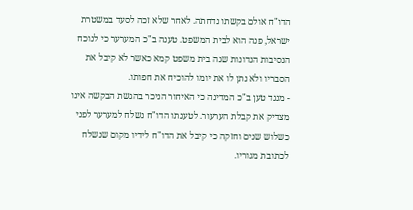הדו"ח אולם בקשתו נדחתה. לאחר שלא זכה לסעד במשטרת ישראל, פנה הוא לבית המשפט. טענה ב"כ המערער כי לנוכח הנסיבות הנדונות שגה בית משפט קמא כאשר לא קיבל את הסבריו ולא נתן לו את יומו להוכיח את חפותו.
- מנגד טען ב"כ המדינה כי האיחור הניכר בהגשת הבקשה אינו מצדיק את קבלת הערעור. לטענתו הדו"ח נשלח למערער לפני כשלוש שנים וחזקה כי קיבל את הדו"ח לידיו מקום שנשלח לכתובת מגוריו.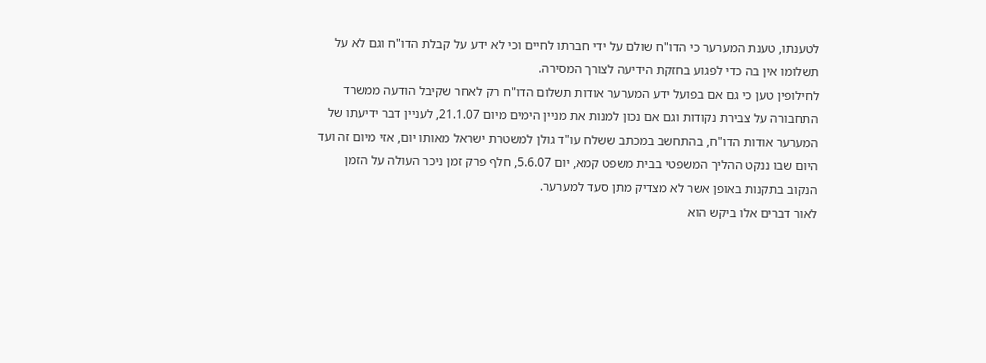לטענתו, טענת המערער כי הדו"ח שולם על ידי חברתו לחיים וכי לא ידע על קבלת הדו"ח וגם לא על תשלומו אין בה כדי לפגוע בחזקת הידיעה לצורך המסירה.
לחילופין טען כי גם אם בפועל ידע המערער אודות תשלום הדו"ח רק לאחר שקיבל הודעה ממשרד התחבורה על צבירת נקודות וגם אם נכון למנות את מניין הימים מיום 21.1.07, לעניין דבר ידיעתו של המערער אודות הדו"ח, בהתחשב במכתב ששלח עו"ד גולן למשטרת ישראל מאותו יום, אזי מיום זה ועד היום שבו ננקט ההליך המשפטי בבית משפט קמא, יום 5.6.07, חלף פרק זמן ניכר העולה על הזמן הנקוב בתקנות באופן אשר לא מצדיק מתן סעד למערער.
לאור דברים אלו ביקש הוא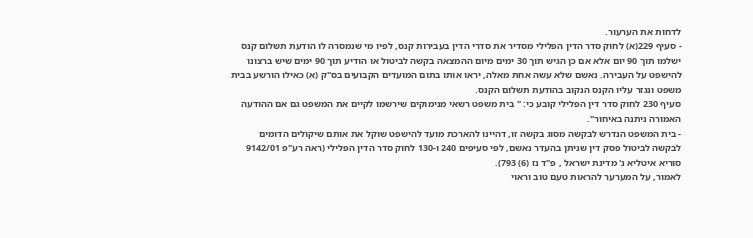לדחות את הערעור.
- סעיף 229(א) לחוק סדר הדין הפלילי מסדיר את סדרי הדין בעבירות קנס, לפיו מי שנמסרה לו הודעת תשלום קנס ישלמו תוך 90 יום אלא אם כן הגיש תוך 30 ימים מיום ההמצאה בקשה לביטול או הודיע תוך 90 ימים שיש ברצונו להישפט על העבירה. נאשם שלא עשה אחת מאלה, יראו אותו בתום המועדים הקבועים בס"ק (א) כאילו הורשע בבית משפט ונגזר עליו הקנס הנקוב בהודעת תשלום הקנס.
סעיף 230 לחוק סדר דין הפלילי קובע כי: " בית משפט רשאי מנימוקים שירשמו לקיים את המשפט גם אם ההודעה האמורה ניתנה באיחור".
- בית המשפט הנדרש לבקשה מסוג בקשה זו, דהיינו להארכת מועד להישפט שוקל את אותם שיקולים הדומים לבקשה לביטול פסק דין שניתן בהעדר נאשם, לפי סעיפים 240 ו-130 לחוק סדר הדין הפלילי (ראה רע"פ 9142/01 סוריא איטליא נ' מדינת ישראל , פ"ד נז (6) 793).
לאמור, על המערער להראות טעם טוב וראוי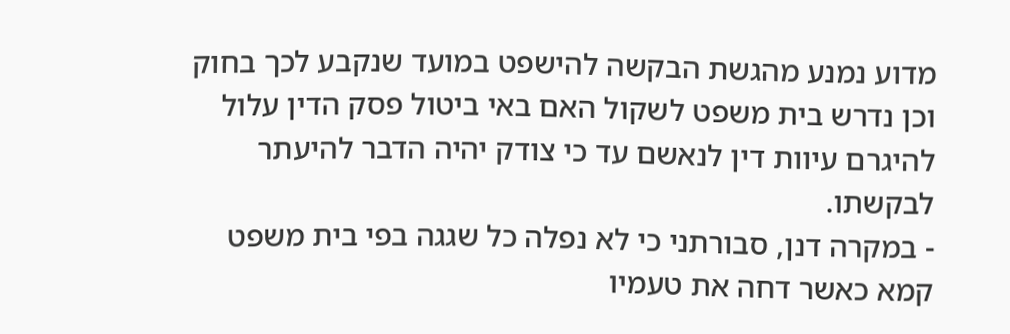מדוע נמנע מהגשת הבקשה להישפט במועד שנקבע לכך בחוק וכן נדרש בית משפט לשקול האם באי ביטול פסק הדין עלול להיגרם עיוות דין לנאשם עד כי צודק יהיה הדבר להיעתר לבקשתו.
- במקרה דנן, סבורתני כי לא נפלה כל שגגה בפי בית משפט קמא כאשר דחה את טעמיו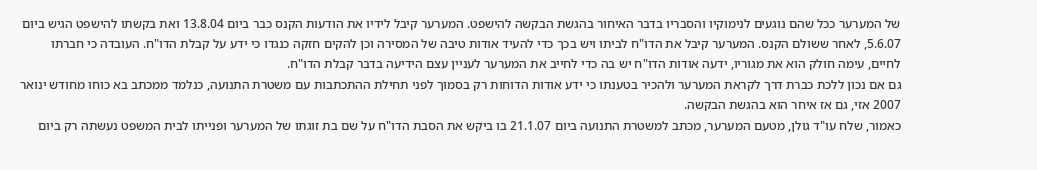של המערער ככל שהם נוגעים לנימוקיו והסבריו בדבר האיחור בהגשת הבקשה להישפט. המערער קיבל לידיו את הודעות הקנס כבר ביום 13.8.04 ואת בקשתו להישפט הגיש ביום 5.6.07, לאחר ששולם הקנס. המערער קיבל את הדו"ח לביתו ויש בכך כדי להעיד אודות טיבה של המסירה וכן להקים חזקה כנגדו כי ידע על קבלת הדו"ח. העובדה כי חברתו לחיים, עימה חולק הוא את מגוריו, ידעה אודות הדו"ח יש בה כדי לחייב את המערער לעניין עצם הידיעה בדבר קבלת הדו"ח.
גם אם נכון ללכת כברת דרך לקראת המערער ולהכיר בטענתו כי ידע אודות הדוחות רק בסמוך לפני תחילת ההתכתבות עם משטרת התנועה, כנלמד ממכתב בא כוחו מחודש ינואר 2007 אזי, גם אז איחר הוא בהגשת הבקשה.
כאמור, שלח עו"ד גולן, מטעם המערער, מכתב למשטרת התנועה ביום 21.1.07 בו ביקש את הסבת הדו"ח על שם בת זוגתו של המערער ופנייתו לבית המשפט נעשתה רק ביום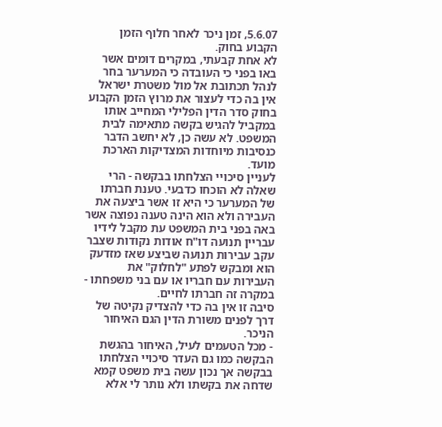5.6.07, זמן ניכר לאחר חלוף הזמן הקבוע בחוק.
לא אחת קבעתי, במקרים דומים אשר באו בפני כי העובדה כי המערער בחר לנהל תכתובת אל מול משטרת ישראל אין בה כדי לעצור את מרוץ הזמן הקבוע בחוק סדר הדין הפלילי המחייב אותו במקביל להגיש בקשה מתאימה לבית המשפט. לא עשה כן, לא יחשב הדבר כנסיבות מיוחדות המצדיקות הארכת מועד.
לעניין סיכויי הצלחתו בבקשה - הרי שאלה לא הוכחו כדבעי. טענת חברתו של המערער כי היא זו אשר ביצעה את העבירה ולא הוא הינה טענה נפוצה אשר באה בפני בית המשפט עת מקבל לידיו עבריין תנועה דו"ח אודות נקודות שצבר עקב עבירות תנועה שביצע שאז מזדעק הוא ומבקש לפתע "לחלוק" את העבירות עם חבריו או עם בני משפחתו - במקרה זה חברתו לחיים.
סיבה זו אין בה כדי להצדיק נקיטה של דרך לפנים משורת הדין הגם האיחור הניכר.
- מכל הטעמים לעיל, האיחור בהגשת הבקשה כמו גם העדר סיכויי הצלחתו בבקשה אך נכון עשה בית משפט קמא שדחה את בקשתו ולא נותר לי אלא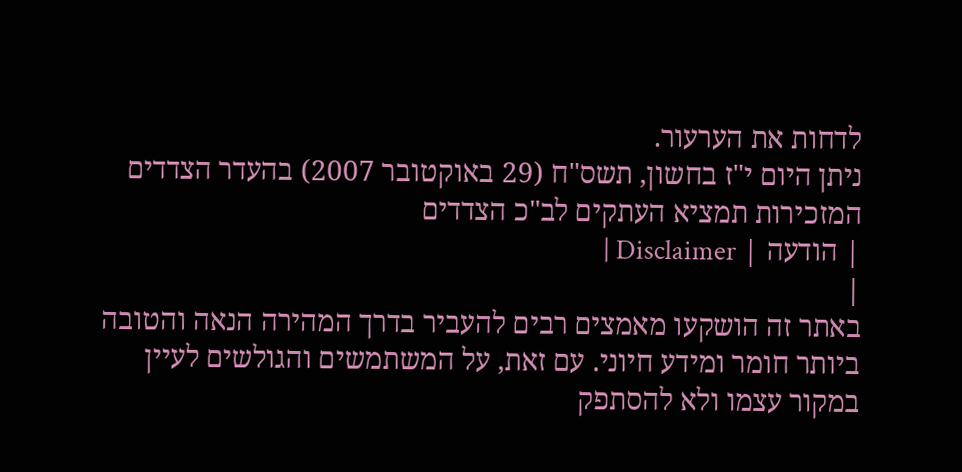לדחות את הערעור.
ניתן היום י"ז בחשון, תשס"ח (29 באוקטובר 2007) בהעדר הצדדים
המזכירות תמציא העתקים לב"כ הצדדים
| הודעה | Disclaimer |
|
באתר זה הושקעו מאמצים רבים להעביר בדרך המהירה הנאה והטובה ביותר חומר ומידע חיוני. עם זאת, על המשתמשים והגולשים לעיין במקור עצמו ולא להסתפק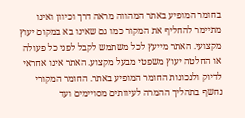בחומר המופיע באתר המהווה מראה דרך וכיוון ואינו מתיימר להחליף את המקור כמו גם שאינו בא במקום יעוץ מקצועי. האתר מייעץ לכל משתמש לקבל לפני כל פעולה או החלטה יעוץ משפטי מבעל מקצוע. האתר אינו אחראי לדיוק ולנכונות החומר המופיע באתר. החומר המקורי נחשף בתהליך ההמרה לעיוותים מסויימים ועד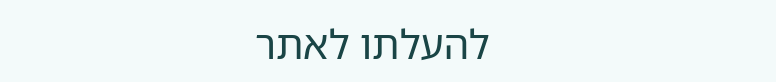להעלתו לאתר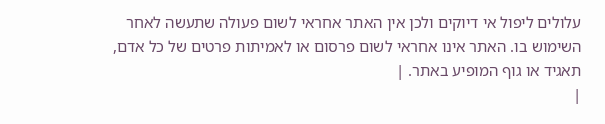עלולים ליפול אי דיוקים ולכן אין האתר אחראי לשום פעולה שתעשה לאחר השימוש בו. האתר אינו אחראי לשום פרסום או לאמיתות פרטים של כל אדם, תאגיד או גוף המופיע באתר. |
|